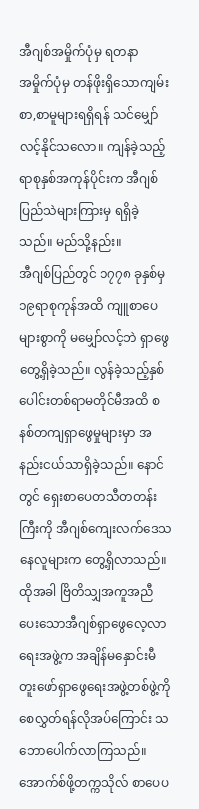အီဂျစ်အမှိုက်ပုံမှ ရတနာ
အမှိုက်ပုံမှ တန်ဖိုးရှိသောကျမ်းစာ,စာမူများရရှိရန် သင်မျှော်လင့်နိုင်သလော။ ကျန်ခဲ့သည့်ရာစုနှစ်အကုန်ပိုင်းက အီဂျစ်ပြည်သဲများကြားမှ ရရှိခဲ့သည်။ မည်သို့နည်း။
အီဂျစ်ပြည်တွင် ၁၇၇၈ ခုနှစ်မှ ၁၉ရာစုကုန်အထိ ကျူစာပေများစွာကို မမျှော်လင့်ဘဲ ရှာဖွေတွေ့ရှိခဲ့သည်။ လွန်ခဲ့သည့်နှစ်ပေါင်းတစ်ရာမတိုင်မီအထိ စနစ်တကျရှာဖွေမှုများမှာ အနည်းငယ်သာရှိခဲ့သည်။ နောင်တွင် ရှေးစာပေတသီတတန်းကြီးကို အီဂျစ်ကျေးလက်ဒေသနေလူများက တွေ့ရှိလာသည်။ ထိုအခါ ဗြိတိသျှအကူအညီပေးသောအီဂျစ်ရှာဖွေလေ့လာရေးအဖွဲ့က အချိန်မနှောင်းမီ တူးဖော်ရှာဖွေရေးအဖွဲ့တစ်ဖွဲ့ကို စေလွှတ်ရန်လိုအပ်ကြောင်း သဘောပေါက်လာကြသည်။ အောက်စ်ဖို့တက္ကသိုလ် စာပေပ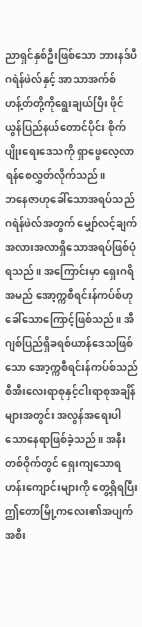ညာရှင်နှစ်ဦးဖြစ်သော ဘားနဒ်ပီဂရဲန်ဖဲလ်နှင့် အာသာအက်စ်ဟန့်တ်တို့ကိုရွေးချယ်ပြီး ဖိုင်ယွန်ပြည်နယ်တောင်ပိုင်း စိုက်ပျိုးရေးဒေသကို ရှာဖွေလေ့လာရန်စေလွှတ်လိုက်သည်။
ဘနေဇာဟုခေါ်သောအရပ်သည် ဂရဲန်ဖဲလ်အတွက် မျှော်လင့်ချက်အလားအလာရှိသောအရပ်ဖြစ်ပုံရသည်။ အကြောင်းမှာ ရှေးဂရိအမည် အော့က္ကစီရင်းန်ကပ်စ်ဟုခေါ်သောကြောင့်ဖြစ်သည်။ အီဂျစ်ပြည်ရှိခရစ်ယာန်ဒေသဖြစ်သော အော့က္ကစီရင်းန်ကပ်စ်သည် စီအီးလေးရာစုနှင့်ငါးရာစုအချိန်များအတွင်း အလွန်အရေးပါသောနေရာဖြစ်ခဲ့သည်။ အနီးတစ်ဝိုက်တွင် ရှေးကျသောရဟန်းကျောင်းများကို တွေ့ရှိရပြီး ဤတောမြို့ကလေး၏အပျက်အစီး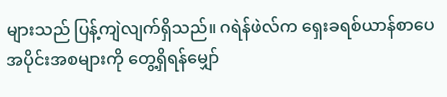များသည် ပြန့်ကျဲလျက်ရှိသည်။ ဂရဲန်ဖဲလ်က ရှေးခရစ်ယာန်စာပေအပိုင်းအစများကို တွေ့ရှိရန်မျှော်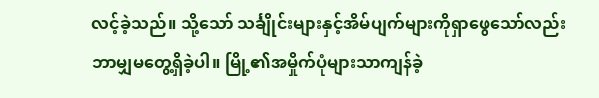လင့်ခဲ့သည်။ သို့သော် သင်္ချိုင်းများနှင့်အိမ်ပျက်များကိုရှာဖွေသော်လည်း ဘာမျှမတွေ့ရှိခဲ့ပါ။ မြို့၏အမှိုက်ပုံများသာကျန်ခဲ့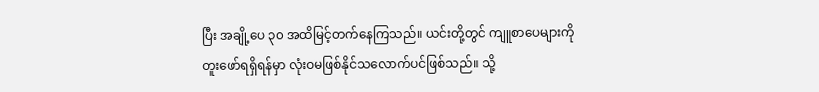ပြီး အချို့ပေ ၃၀ အထိမြင့်တက်နေကြသည်။ ယင်းတို့တွင် ကျူစာပေများကိုတူးဖော်ရရှိရန်မှာ လုံးဝမဖြစ်နိုင်သလောက်ပင်ဖြစ်သည်။ သို့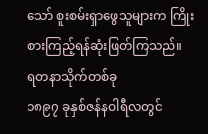သော် စူးစမ်းရှာဖွေသူများက ကြိုးစားကြည့်ရန်ဆုံးဖြတ်ကြသည်။
ရတနာသိုက်တစ်ခု
၁၈၉၇ ခုနှစ်ဇန်နဝါရီလတွင်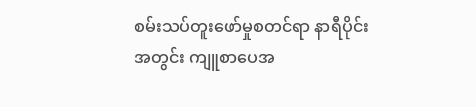စမ်းသပ်တူးဖော်မှုစတင်ရာ နာရီပိုင်းအတွင်း ကျူစာပေအ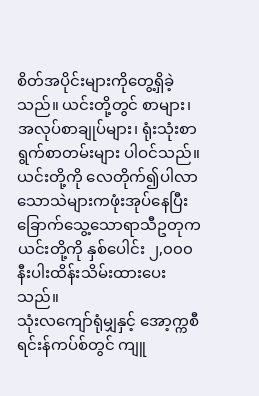စိတ်အပိုင်းများကိုတွေ့ရှိခဲ့သည်။ ယင်းတို့တွင် စာများ၊ အလုပ်စာချုပ်များ၊ ရုံးသုံးစာရွက်စာတမ်းများ ပါဝင်သည်။ ယင်းတို့ကို လေတိုက်၍ပါလာသောသဲများကဖုံးအုပ်နေပြီး ခြောက်သွေ့သောရာသီဥတုက ယင်းတို့ကို နှစ်ပေါင်း ၂,၀၀၀ နီးပါးထိန်းသိမ်းထားပေးသည်။
သုံးလကျော်ရုံမျှနှင့် အော့က္ကစီရင်းန်ကပ်စ်တွင် ကျူ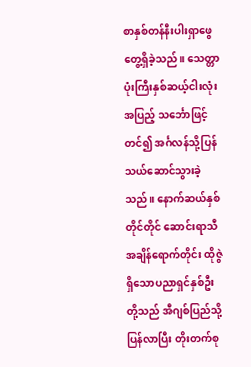စာနှစ်တန်နီးပါးရှာဖွေတွေ့ရှိခဲ့သည်။ သေတ္တာပုံးကြီးနှစ်ဆယ့်ငါးလုံးအပြည့် သင်္ဘောဖြင့်တင်၍ အင်္ဂလန်သို့ပြန်သယ်ဆောင်သွားခဲ့သည်။ နောက်ဆယ်နှစ်တိုင်တိုင် ဆောင်းရာသီအချိန်ရောက်တိုင်း ထိုဇွဲရှိသောပညာရှင်နှစ်ဦးတို့သည် အီဂျစ်ပြည်သို့ပြန်လာပြီး တိုးတက်စု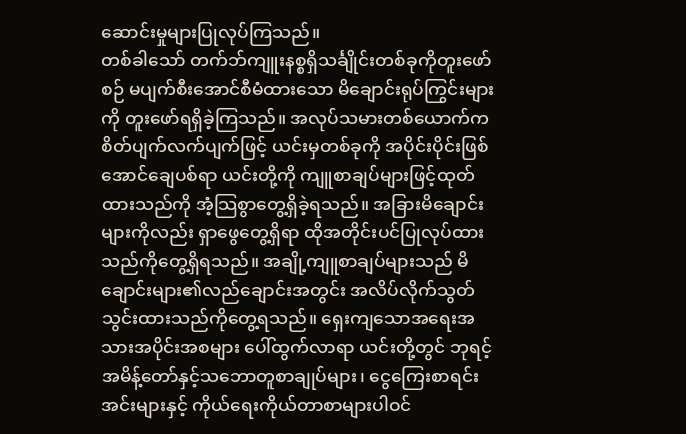ဆောင်းမှုများပြုလုပ်ကြသည်။
တစ်ခါသော် တက်ဘ်ကျူးနစ္စရှိသင်္ချိုင်းတစ်ခုကိုတူးဖော်စဉ် မပျက်စီးအောင်စီမံထားသော မိချောင်းရုပ်ကြွင်းများကို တူးဖော်ရရှိခဲ့ကြသည်။ အလုပ်သမားတစ်ယောက်က စိတ်ပျက်လက်ပျက်ဖြင့် ယင်းမှတစ်ခုကို အပိုင်းပိုင်းဖြစ်အောင်ချေပစ်ရာ ယင်းတို့ကို ကျူစာချပ်များဖြင့်ထုတ်ထားသည်ကို အံ့သြစွာတွေ့ရှိခဲ့ရသည်။ အခြားမိချောင်းများကိုလည်း ရှာဖွေတွေ့ရှိရာ ထိုအတိုင်းပင်ပြုလုပ်ထားသည်ကိုတွေ့ရှိရသည်။ အချို့ကျူစာချပ်များသည် မိချောင်းများ၏လည်ချောင်းအတွင်း အလိပ်လိုက်သွတ်သွင်းထားသည်ကိုတွေ့ရသည်။ ရှေးကျသောအရေးအသားအပိုင်းအစများ ပေါ်ထွက်လာရာ ယင်းတို့တွင် ဘုရင့်အမိန့်တော်နှင့်သဘောတူစာချုပ်များ၊ ငွေကြေးစာရင်းအင်းများနှင့် ကိုယ်ရေးကိုယ်တာစာများပါဝင်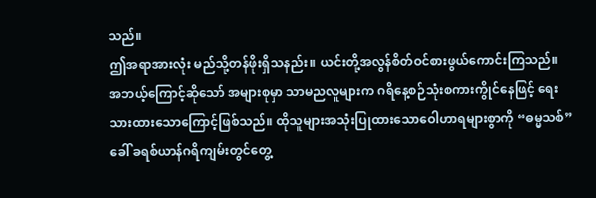သည်။
ဤအရာအားလုံး မည်သို့တန်ဖိုးရှိသနည်း။ ယင်းတို့အလွန်စိတ်ဝင်စားဖွယ်ကောင်းကြသည်။ အဘယ့်ကြောင့်ဆိုသော် အများစုမှာ သာမညလူများက ဂရိနေ့စဉ်သုံးစကားကွိုင်နေဖြင့် ရေးသားထားသောကြောင့်ဖြစ်သည်။ ထိုသူများအသုံးပြုထားသောဝေါဟာရများစွာကို “ဓမ္မသစ်” ခေါ် ခရစ်ယာန်ဂရိကျမ်းတွင်တွေ့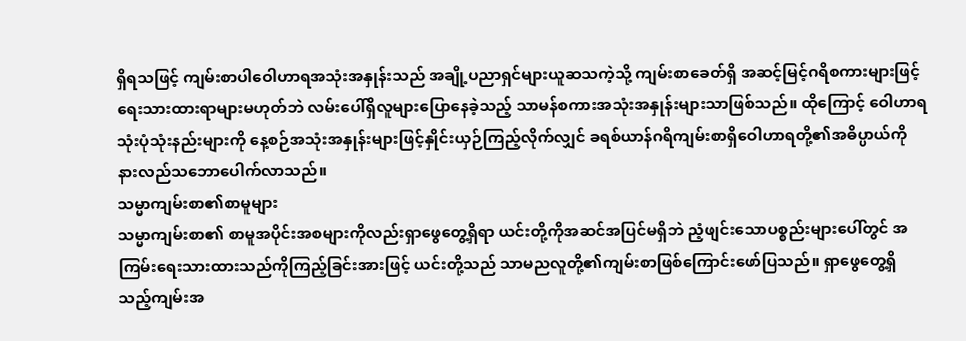ရှိရသဖြင့် ကျမ်းစာပါဝေါဟာရအသုံးအနှုန်းသည် အချို့ပညာရှင်များယူဆသကဲ့သို့ ကျမ်းစာခေတ်ရှိ အဆင့်မြင့်ဂရိစကားများဖြင့် ရေးသားထားရာများမဟုတ်ဘဲ လမ်းပေါ်ရှိလူများပြောနေခဲ့သည့် သာမန်စကားအသုံးအနှုန်းများသာဖြစ်သည်။ ထိုကြောင့် ဝေါဟာရသုံးပုံသုံးနည်းများကို နေ့စဉ်အသုံးအနှုန်းများဖြင့်နှိုင်းယှဉ်ကြည့်လိုက်လျှင် ခရစ်ယာန်ဂရိကျမ်းစာရှိဝေါဟာရတို့၏အဓိပ္ပာယ်ကို နားလည်သဘောပေါက်လာသည်။
သမ္မာကျမ်းစာ၏စာမူများ
သမ္မာကျမ်းစာ၏ စာမူအပိုင်းအစများကိုလည်းရှာဖွေတွေ့ရှိရာ ယင်းတို့ကိုအဆင်အပြင်မရှိဘဲ ညံ့ဖျင်းသောပစ္စည်းများပေါ်တွင် အကြမ်းရေးသားထားသည်ကိုကြည့်ခြင်းအားဖြင့် ယင်းတို့သည် သာမညလူတို့၏ကျမ်းစာဖြစ်ကြောင်းဖော်ပြသည်။ ရှာဖွေတွေ့ရှိသည့်ကျမ်းအ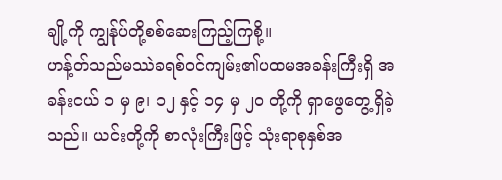ချို့ကို ကျွန်ုပ်တို့စစ်ဆေးကြည့်ကြစို့။
ဟန့်တ်သည်မဿဲခရစ်ဝင်ကျမ်း၏ပထမအခန်းကြီးရှိ အခန်းငယ် ၁ မှ ၉၊ ၁၂ နှင့် ၁၄ မှ ၂၀ တို့ကို ရှာဖွေတွေ့ရှိခဲ့သည်။ ယင်းတို့ကို စာလုံးကြီးဖြင့် သုံးရာစုနှစ်အ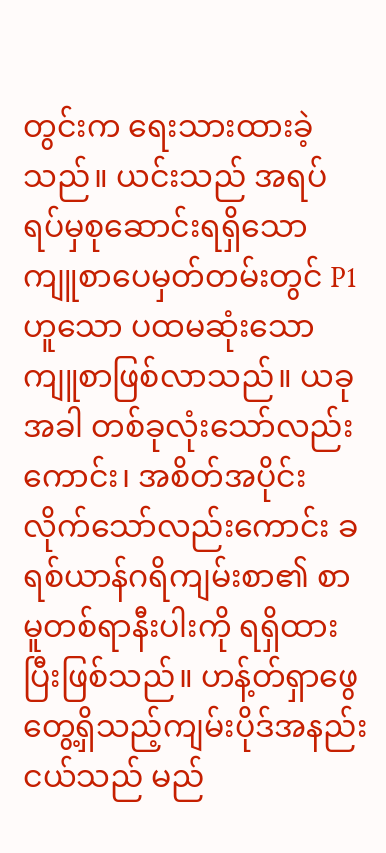တွင်းက ရေးသားထားခဲ့သည်။ ယင်းသည် အရပ်ရပ်မှစုဆောင်းရရှိသော ကျူစာပေမှတ်တမ်းတွင် P1 ဟူသော ပထမဆုံးသောကျူစာဖြစ်လာသည်။ ယခုအခါ တစ်ခုလုံးသော်လည်းကောင်း၊ အစိတ်အပိုင်းလိုက်သော်လည်းကောင်း ခရစ်ယာန်ဂရိကျမ်းစာ၏ စာမူတစ်ရာနီးပါးကို ရရှိထားပြီးဖြစ်သည်။ ဟန့်တ်ရှာဖွေတွေ့ရှိသည့်ကျမ်းပိုဒ်အနည်းငယ်သည် မည်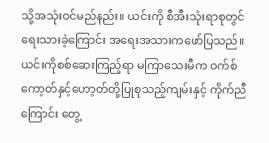သို့အသုံးဝင်မည်နည်း။ ယင်းကို စီအီးသုံးရာစုတွင်ရေးသားခဲ့ကြောင်း အရေးအသားကဖော်ပြသည်။ ယင်းကိုစစ်ဆေးကြည့်ရာ မကြာသေးမီက ဝက်စ်ကော့တ်နှင့်ဟော့တ်တို့ပြုစုသည့်ကျမ်းနှင့် ကိုက်ညီကြောင်း တွေ့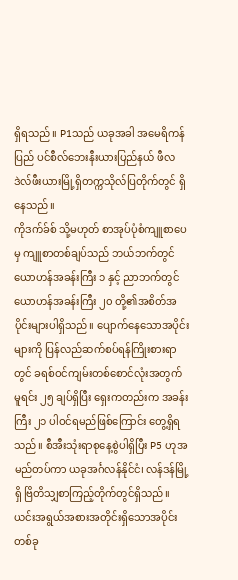ရှိရသည်။ P1သည် ယခုအခါ အမေရိကန်ပြည် ပင်စီလ်ဘေးနီးယားပြည်နယ် ဖီလဒဲလ်ဖီးယားမြို့ရှိတက္ကသိုလ်ပြတိုက်တွင် ရှိနေသည်။
ကိုဒက်ခ်စ် သို့မဟုတ် စာအုပ်ပုံစံကျူစာပေမှ ကျူစာတစ်ချပ်သည် ဘယ်ဘက်တွင် ယောဟန်အခန်းကြီး ၁ နှင့် ညာဘက်တွင် ယောဟန်အခန်းကြီး ၂၀ တို့၏အစိတ်အပိုင်းများပါရှိသည်။ ပျောက်နေသောအပိုင်းများကို ပြန်လည်ဆက်စပ်ရန်ကြိုးစားရာတွင် ခရစ်ဝင်ကျမ်းတစ်စောင်လုံးအတွက် မူရင်း ၂၅ ချပ်ရှိပြီး ရှေးကတည်းက အခန်းကြီး ၂၁ ပါဝင်ရမည်ဖြစ်ကြောင်း တွေ့ရှိရသည်။ စီအီးသုံးရာစုနေ့စွဲပါရှိပြီး P5 ဟုအမည်တပ်ကာ ယခုအင်္ဂလန်နိုင်ငံ၊ လန်ဒန်မြို့ရှိ ဗြိတိသျှစာကြည့်တိုက်တွင်ရှိသည်။
ယင်းအရွယ်အစားအတိုင်းရှိသောအပိုင်းတစ်ခု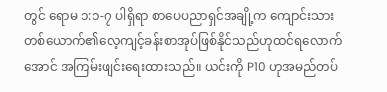တွင် ရောမ ၁:၁-၇ ပါရှိရာ စာပေပညာရှင်အချို့က ကျောင်းသားတစ်ယောက်၏လေ့ကျင့်ခန်းစာအုပ်ဖြစ်နိုင်သည်ဟုထင်ရလောက်အောင် အကြမ်းဖျင်းရေးထားသည်။ ယင်းကို P10 ဟုအမည်တပ်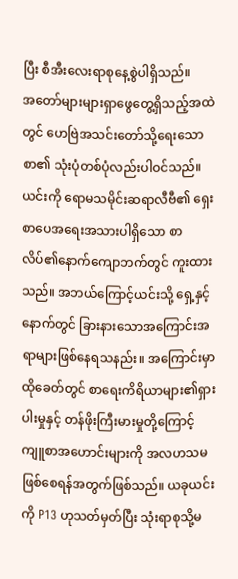ပြီး စီအီးလေးရာစုနေ့စွဲပါရှိသည်။
အတော်များများရှာဖွေတွေ့ရှိသည့်အထဲတွင် ဟေဗြဲအသင်းတော်သို့ရေးသောစာ၏ သုံးပုံတစ်ပုံလည်းပါဝင်သည်။ ယင်းကို ရောမသမိုင်းဆရာလီဗီ၏ ရှေးစာပေအရေးအသားပါရှိသော စာလိပ်၏နောက်ကျောဘက်တွင် ကူးထားသည်။ အဘယ်ကြောင့်ယင်းသို့ ရှေ့နှင့်နောက်တွင် ခြားနားသောအကြောင်းအရာများဖြစ်နေရသနည်း။ အကြောင်းမှာ ထိုခေတ်တွင် စာရေးကိရိယာများ၏ရှားပါးမှုနှင့် တန်ဖိုးကြီးမားမှုတို့ကြောင့် ကျူစာအဟောင်းများကို အလဟသမဖြစ်စေရန်အတွက်ဖြစ်သည်။ ယခုယင်းကို P13 ဟုသတ်မှတ်ပြီး သုံးရာစုသို့မ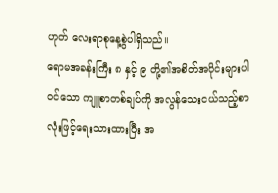ဟုတ် လေးရာစုနေ့စွဲပါရှိသည်။
ရောမအခန်းကြီး ၈ နှင့် ၉ တို့၏အစိတ်အပိုင်းများပါဝင်သော ကျူစာတစ်ချပ်ကို အလွန်သေးငယ်သည့်စာလုံးဖြင့်ရေးသားထားပြီး အ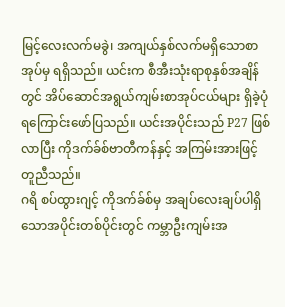မြင့်လေးလက်မခွဲ၊ အကျယ်နှစ်လက်မရှိသောစာအုပ်မှ ရရှိသည်။ ယင်းက စီအီးသုံးရာစုနှစ်အချိန်တွင် အိပ်ဆောင်အရွယ်ကျမ်းစာအုပ်ငယ်များ ရှိခဲ့ပုံရကြောင်းဖော်ပြသည်။ ယင်းအပိုင်းသည် P27 ဖြစ်လာပြီး ကိုဒက်ခ်စ်ဗာတီကန်နှင့် အကြမ်းအားဖြင့်တူညီသည်။
ဂရိ စပ်ထွားဂျင့် ကိုဒက်ခ်စ်မှ အချပ်လေးချပ်ပါရှိသောအပိုင်းတစ်ပိုင်းတွင် ကမ္ဘာဦးကျမ်းအ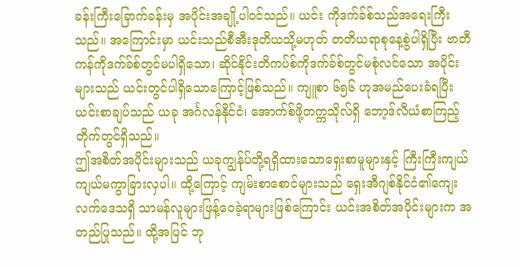ခန်းကြီးခြောက်ခန်းမှ အပိုင်းအချို့ပါဝင်သည်။ ယင်း ကိုဒက်ခ်စ်သည်အရေးကြီးသည်။ အကြောင်းမှာ ယင်းသည်စီအီးဒုတိယသို့မဟုတ် တတိယရာစုနေ့စွဲပါရှိပြီး ဗာတီကန်ကိုဒက်ခ်စ်တွင်မပါရှိသော၊ ဆိုင်နိုင်းတိကပ်စ်ကိုဒက်ခ်စ်တွင်မစုံလင်သော အပိုင်းများသည် ယင်းတွင်ပါရှိသောကြောင့်ဖြစ်သည်။ ကျူစာ ၆၅၆ ဟုအမည်ပေးခံရပြီး ယင်းစာချပ်သည် ယခု အင်္ဂလန်နိုင်ငံ၊ အောက်စ်ဖို့တက္ကသိုလ်ရှိ ဘော့ဒ်လီယံစာကြည့်တိုက်တွင်ရှိသည်။
ဤအစိတ်အပိုင်းများသည် ယခုကျွန်ုပ်တို့ရရှိထားသောရှေးစာမူများနှင့် ကြီးကြီးကျယ်ကျယ်မကွာခြားလှပါ။ ထို့ကြောင့် ကျမ်းစာစောင်များသည် ရှေးအီဂျစ်နိုင်ငံ၏ကျေးလက်ဒေသရှိ သာမန်လူများဖြန့်ဝေခဲ့ရာများဖြစ်ကြောင်း ယင်းအစိတ်အပိုင်းများက အတည်ပြုသည်။ ထို့အပြင် ဘု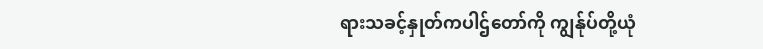ရားသခင့်နှုတ်ကပါဌ်တော်ကို ကျွန်ုပ်တို့ယုံ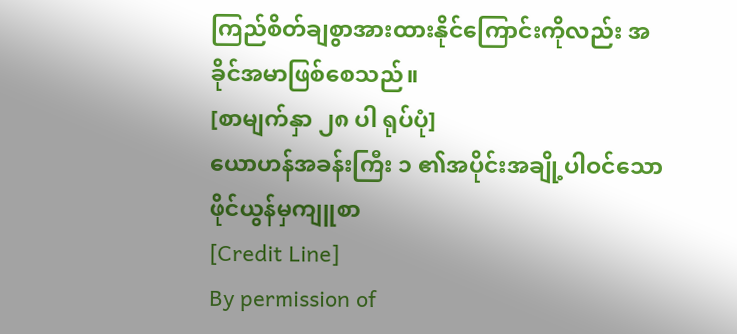ကြည်စိတ်ချစွာအားထားနိုင်ကြောင်းကိုလည်း အခိုင်အမာဖြစ်စေသည်။
[စာမျက်နှာ ၂၈ ပါ ရုပ်ပုံ]
ယောဟန်အခန်းကြီး ၁ ၏အပိုင်းအချို့ပါဝင်သော ဖိုင်ယွန်မှကျူစာ
[Credit Line]
By permission of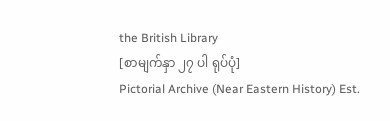the British Library
[စာမျက်နှာ ၂၇ ပါ ရုပ်ပုံ]
Pictorial Archive (Near Eastern History) Est.